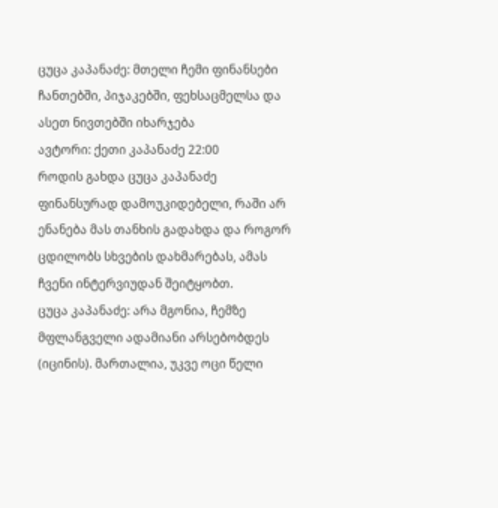ცუცა კაპანაძე: მთელი ჩემი ფინანსები ჩანთებში, პიჯაკებში, ფეხსაცმელსა და ასეთ ნივთებში იხარჯება
ავტორი: ქეთი კაპანაძე 22:00
როდის გახდა ცუცა კაპანაძე ფინანსურად დამოუკიდებელი, რაში არ ენანება მას თანხის გადახდა და როგორ ცდილობს სხვების დახმარებას, ამას ჩვენი ინტერვიუდან შეიტყობთ.
ცუცა კაპანაძე: არა მგონია, ჩემზე მფლანგველი ადამიანი არსებობდეს (იცინის). მართალია, უკვე ოცი წელი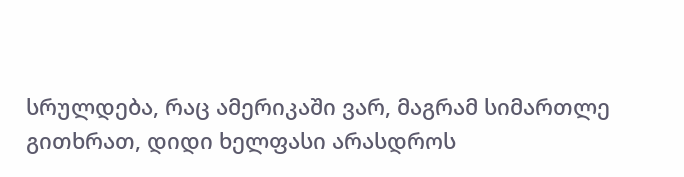სრულდება, რაც ამერიკაში ვარ, მაგრამ სიმართლე გითხრათ, დიდი ხელფასი არასდროს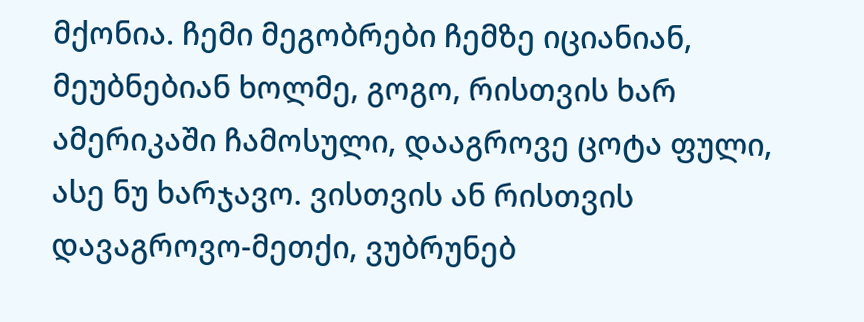მქონია. ჩემი მეგობრები ჩემზე იციანიან, მეუბნებიან ხოლმე, გოგო, რისთვის ხარ ამერიკაში ჩამოსული, დააგროვე ცოტა ფული, ასე ნუ ხარჯავო. ვისთვის ან რისთვის დავაგროვო-მეთქი, ვუბრუნებ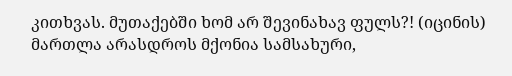კითხვას. მუთაქებში ხომ არ შევინახავ ფულს?! (იცინის)
მართლა არასდროს მქონია სამსახური,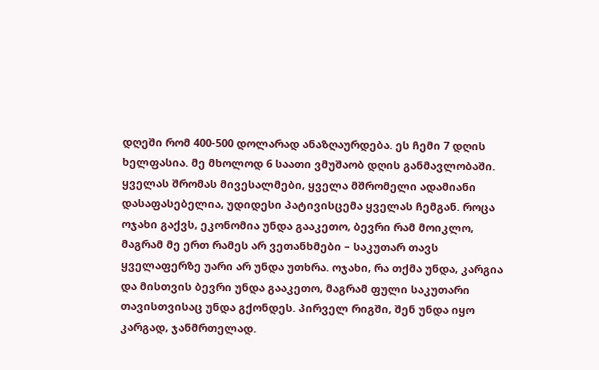დღეში რომ 400-500 დოლარად ანაზღაურდება. ეს ჩემი 7 დღის ხელფასია. მე მხოლოდ 6 საათი ვმუშაობ დღის განმავლობაში. ყველას შრომას მივესალმები, ყველა მშრომელი ადამიანი დასაფასებელია, უდიდესი პატივისცემა ყველას ჩემგან. როცა ოჯახი გაქვს, ეკონომია უნდა გააკეთო, ბევრი რამ მოიკლო, მაგრამ მე ერთ რამეს არ ვეთანხმები – საკუთარ თავს ყველაფერზე უარი არ უნდა უთხრა. ოჯახი, რა თქმა უნდა, კარგია და მისთვის ბევრი უნდა გააკეთო, მაგრამ ფული საკუთარი თავისთვისაც უნდა გქონდეს. პირველ რიგში, შენ უნდა იყო კარგად, ჯანმრთელად.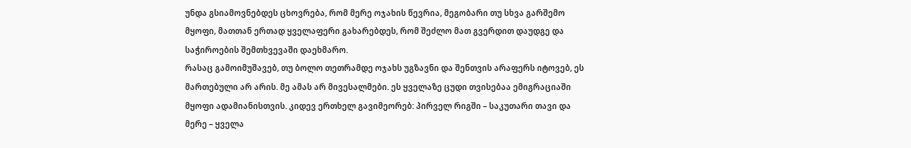უნდა გსიამოვნებდეს ცხოვრება, რომ მერე ოჯახის წევრია, მეგობარი თუ სხვა გარშემო მყოფი, მათთან ერთად ყველაფერი გახარებდეს, რომ შეძლო მათ გვერდით დაუდგე და საჭიროების შემთხვევაში დაეხმარო.
რასაც გამოიმუშავებ, თუ ბოლო თეთრამდე ოჯახს უგზავნი და შენთვის არაფერს იტოვებ, ეს მართებული არ არის. მე ამას არ მივესალმები. ეს ყველაზე ცუდი თვისებაა ემიგრაციაში მყოფი ადამიანისთვის. კიდევ ერთხელ გავიმეორებ: პირველ რიგში – საკუთარი თავი და მერე – ყველა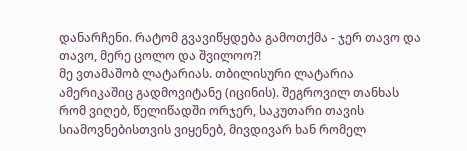დანარჩენი. რატომ გვავიწყდება გამოთქმა - ჯერ თავო და თავო, მერე ცოლო და შვილოო?!
მე ვთამაშობ ლატარიას. თბილისური ლატარია ამერიკაშიც გადმოვიტანე (იცინის). შეგროვილ თანხას რომ ვიღებ, წელიწადში ორჯერ, საკუთარი თავის სიამოვნებისთვის ვიყენებ, მივდივარ ხან რომელ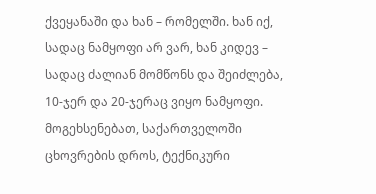ქვეყანაში და ხან – რომელში. ხან იქ, სადაც ნამყოფი არ ვარ, ხან კიდევ – სადაც ძალიან მომწონს და შეიძლება, 10-ჯერ და 20-ჯერაც ვიყო ნამყოფი.
მოგეხსენებათ, საქართველოში ცხოვრების დროს, ტექნიკური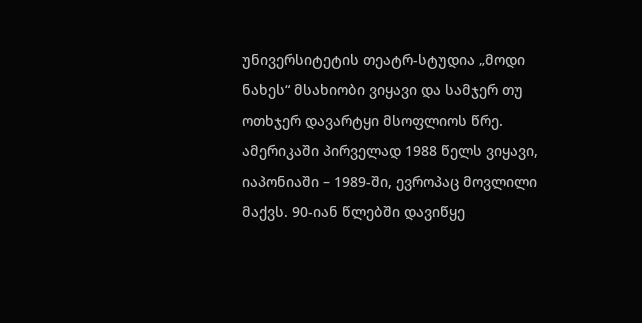უნივერსიტეტის თეატრ-სტუდია „მოდი ნახეს“ მსახიობი ვიყავი და სამჯერ თუ ოთხჯერ დავარტყი მსოფლიოს წრე. ამერიკაში პირველად 1988 წელს ვიყავი, იაპონიაში – 1989-ში, ევროპაც მოვლილი მაქვს. 90-იან წლებში დავიწყე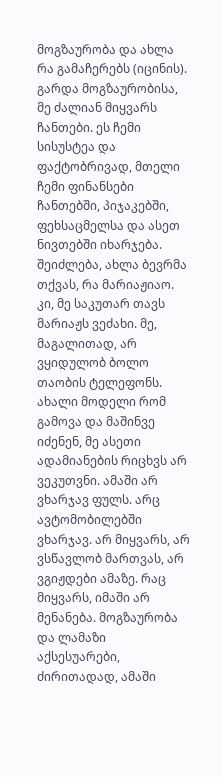მოგზაურობა და ახლა რა გამაჩერებს (იცინის).
გარდა მოგზაურობისა, მე ძალიან მიყვარს ჩანთები. ეს ჩემი სისუსტეა და ფაქტობრივად, მთელი ჩემი ფინანსები ჩანთებში, პიჯაკებში, ფეხსაცმელსა და ასეთ ნივთებში იხარჯება. შეიძლება, ახლა ბევრმა თქვას, რა მარიაჟიაო. კი, მე საკუთარ თავს მარიაჟს ვეძახი. მე, მაგალითად, არ ვყიდულობ ბოლო თაობის ტელეფონს. ახალი მოდელი რომ გამოვა და მაშინვე იძენენ, მე ასეთი ადამიანების რიცხვს არ ვეკუთვნი. ამაში არ ვხარჯავ ფულს. არც ავტომობილებში ვხარჯავ. არ მიყვარს, არ ვსწავლობ მართვას, არ ვგიჟდები ამაზე. რაც მიყვარს, იმაში არ მენანება. მოგზაურობა და ლამაზი აქსესუარები, ძირითადად, ამაში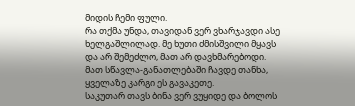მიდის ჩემი ფული.
რა თქმა უნდა, თავიდან ვერ ვხარჯავდი ასე ხელგაშლილად. მე ხუთი ძმისშვილი მყავს და არ შემეძლო, მათ არ დავხმარებოდი. მათ სწავლა-განათლებაში ჩავდე თანხა, ყველაზე კარგი ეს გავაკეთე.
საკუთარ თავს ბინა ვერ ვუყიდე და ბოლოს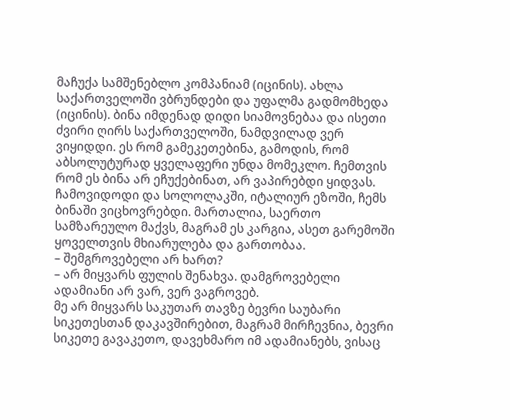მაჩუქა სამშენებლო კომპანიამ (იცინის). ახლა საქართველოში ვბრუნდები და უფალმა გადმომხედა (იცინის). ბინა იმდენად დიდი სიამოვნებაა და ისეთი ძვირი ღირს საქართველოში, ნამდვილად ვერ ვიყიდდი. ეს რომ გამეკეთებინა, გამოდის, რომ აბსოლუტურად ყველაფერი უნდა მომეკლო. ჩემთვის რომ ეს ბინა არ ეჩუქებინათ, არ ვაპირებდი ყიდვას. ჩამოვიდოდი და სოლოლაკში, იტალიურ ეზოში, ჩემს ბინაში ვიცხოვრებდი. მართალია, საერთო სამზარეულო მაქვს, მაგრამ ეს კარგია, ასეთ გარემოში ყოველთვის მხიარულება და გართობაა.
– შემგროვებელი არ ხართ?
– არ მიყვარს ფულის შენახვა. დამგროვებელი ადამიანი არ ვარ, ვერ ვაგროვებ.
მე არ მიყვარს საკუთარ თავზე ბევრი საუბარი სიკეთესთან დაკავშირებით, მაგრამ მირჩევნია, ბევრი სიკეთე გავაკეთო, დავეხმარო იმ ადამიანებს, ვისაც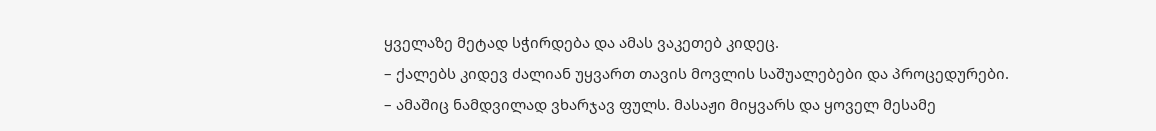ყველაზე მეტად სჭირდება და ამას ვაკეთებ კიდეც.
– ქალებს კიდევ ძალიან უყვართ თავის მოვლის საშუალებები და პროცედურები.
– ამაშიც ნამდვილად ვხარჯავ ფულს. მასაჟი მიყვარს და ყოველ მესამე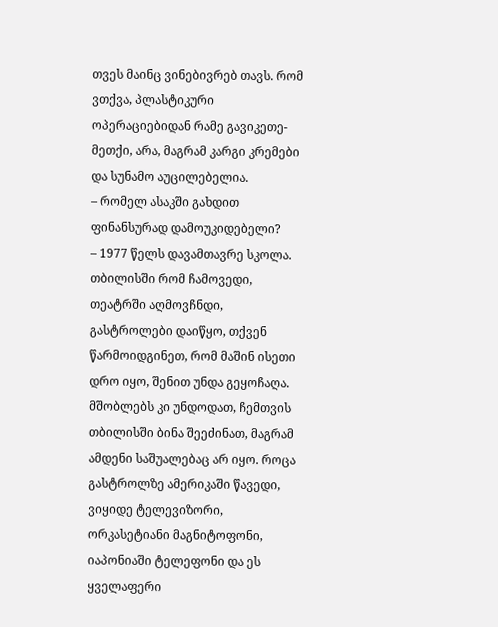თვეს მაინც ვინებივრებ თავს. რომ ვთქვა, პლასტიკური ოპერაციებიდან რამე გავიკეთე-მეთქი, არა, მაგრამ კარგი კრემები და სუნამო აუცილებელია.
– რომელ ასაკში გახდით ფინანსურად დამოუკიდებელი?
– 1977 წელს დავამთავრე სკოლა. თბილისში რომ ჩამოვედი, თეატრში აღმოვჩნდი, გასტროლები დაიწყო, თქვენ წარმოიდგინეთ, რომ მაშინ ისეთი დრო იყო, შენით უნდა გეყოჩაღა. მშობლებს კი უნდოდათ, ჩემთვის თბილისში ბინა შეეძინათ, მაგრამ ამდენი საშუალებაც არ იყო. როცა გასტროლზე ამერიკაში წავედი, ვიყიდე ტელევიზორი, ორკასეტიანი მაგნიტოფონი, იაპონიაში ტელეფონი და ეს ყველაფერი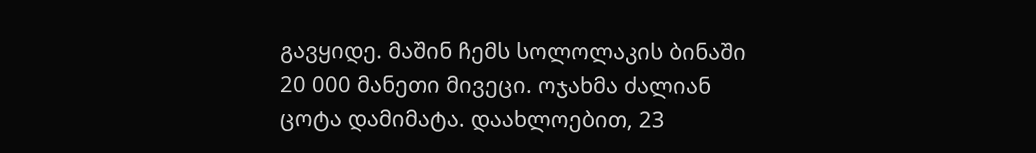გავყიდე. მაშინ ჩემს სოლოლაკის ბინაში 20 000 მანეთი მივეცი. ოჯახმა ძალიან ცოტა დამიმატა. დაახლოებით, 23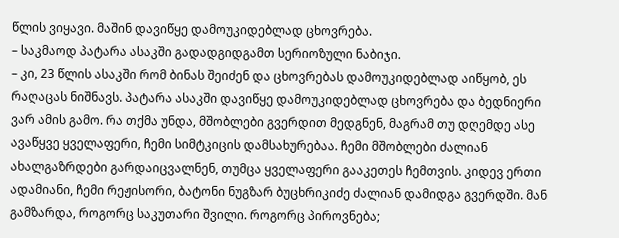წლის ვიყავი. მაშინ დავიწყე დამოუკიდებლად ცხოვრება.
– საკმაოდ პატარა ასაკში გადადგიდგამთ სერიოზული ნაბიჯი.
– კი, 23 წლის ასაკში რომ ბინას შეიძენ და ცხოვრებას დამოუკიდებლად აიწყობ, ეს რაღაცას ნიშნავს. პატარა ასაკში დავიწყე დამოუკიდებლად ცხოვრება და ბედნიერი ვარ ამის გამო. რა თქმა უნდა, მშობლები გვერდით მედგნენ, მაგრამ თუ დღემდე ასე ავაწყვე ყველაფერი, ჩემი სიმტკიცის დამსახურებაა. ჩემი მშობლები ძალიან ახალგაზრდები გარდაიცვალნენ, თუმცა ყველაფერი გააკეთეს ჩემთვის. კიდევ ერთი ადამიანი, ჩემი რეჟისორი, ბატონი ნუგზარ ბუცხრიკიძე ძალიან დამიდგა გვერდში. მან გამზარდა, როგორც საკუთარი შვილი. როგორც პიროვნება;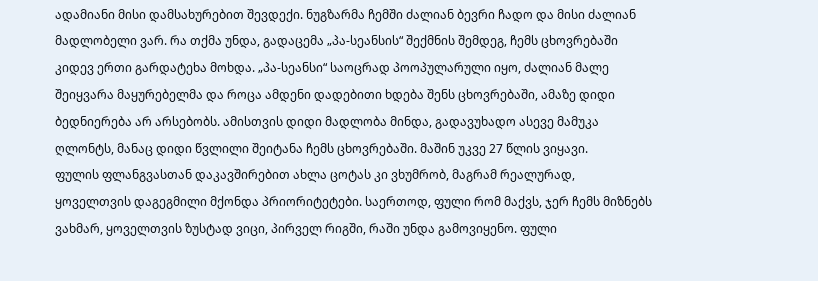ადამიანი მისი დამსახურებით შევდექი. ნუგზარმა ჩემში ძალიან ბევრი ჩადო და მისი ძალიან მადლობელი ვარ. რა თქმა უნდა, გადაცემა „პა-სეანსის“ შექმნის შემდეგ, ჩემს ცხოვრებაში კიდევ ერთი გარდატეხა მოხდა. „პა-სეანსი“ საოცრად პოოპულარული იყო, ძალიან მალე შეიყვარა მაყურებელმა და როცა ამდენი დადებითი ხდება შენს ცხოვრებაში, ამაზე დიდი ბედნიერება არ არსებობს. ამისთვის დიდი მადლობა მინდა, გადავუხადო ასევე მამუკა ღლონტს, მანაც დიდი წვლილი შეიტანა ჩემს ცხოვრებაში. მაშინ უკვე 27 წლის ვიყავი.
ფულის ფლანგვასთან დაკავშირებით ახლა ცოტას კი ვხუმრობ, მაგრამ რეალურად, ყოველთვის დაგეგმილი მქონდა პრიორიტეტები. საერთოდ, ფული რომ მაქვს, ჯერ ჩემს მიზნებს ვახმარ, ყოველთვის ზუსტად ვიცი, პირველ რიგში, რაში უნდა გამოვიყენო. ფული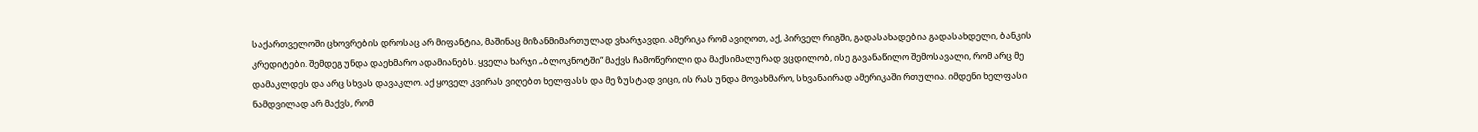საქართველოში ცხოვრების დროსაც არ მიფანტია, მაშინაც მიზანმიმართულად ვხარჯავდი. ამერიკა რომ ავიღოთ, აქ, პირველ რიგში, გადასახადებია გადასახდელი, ბანკის კრედიტები. შემდეგ უნდა დაეხმარო ადამიანებს. ყველა ხარჯი „ბლოკნოტში“ მაქვს ჩამოწერილი და მაქსიმალურად ვცდილობ, ისე გავანაწილო შემოსავალი, რომ არც მე დამაკლდეს და არც სხვას დავაკლო. აქ ყოველ კვირას ვიღებთ ხელფასს და მე ზუსტად ვიცი, ის რას უნდა მოვახმარო, სხვანაირად ამერიკაში რთულია. იმდენი ხელფასი ნამდვილად არ მაქვს, რომ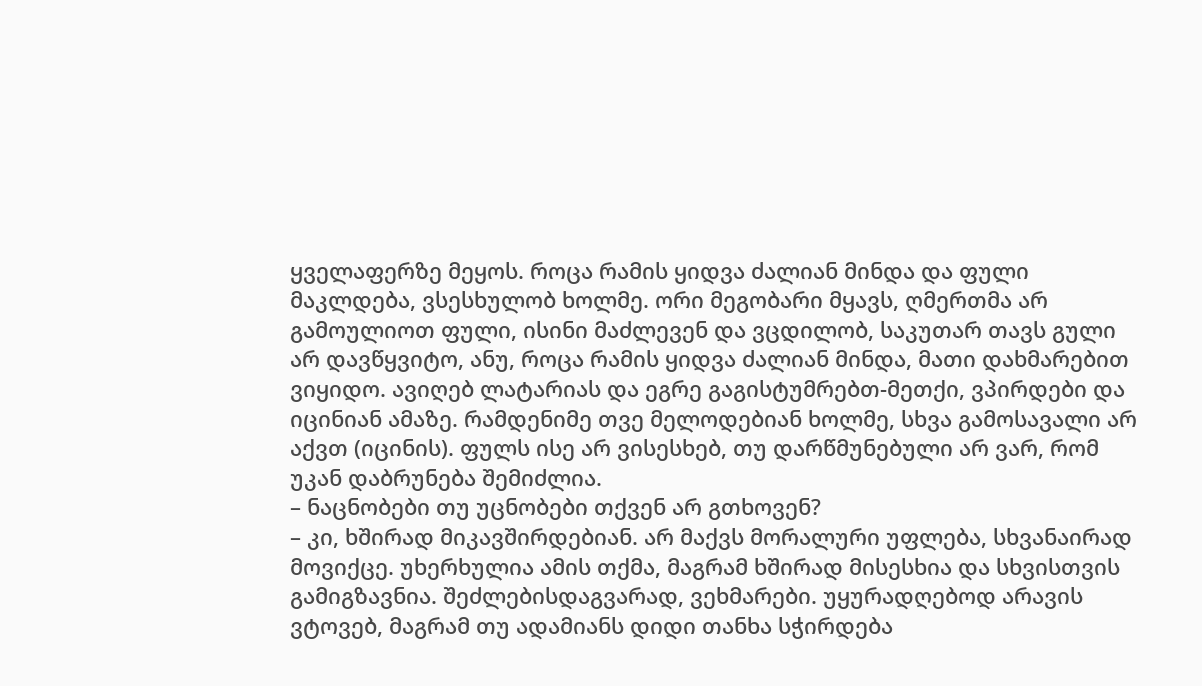ყველაფერზე მეყოს. როცა რამის ყიდვა ძალიან მინდა და ფული მაკლდება, ვსესხულობ ხოლმე. ორი მეგობარი მყავს, ღმერთმა არ გამოულიოთ ფული, ისინი მაძლევენ და ვცდილობ, საკუთარ თავს გული არ დავწყვიტო, ანუ, როცა რამის ყიდვა ძალიან მინდა, მათი დახმარებით ვიყიდო. ავიღებ ლატარიას და ეგრე გაგისტუმრებთ-მეთქი, ვპირდები და იცინიან ამაზე. რამდენიმე თვე მელოდებიან ხოლმე, სხვა გამოსავალი არ აქვთ (იცინის). ფულს ისე არ ვისესხებ, თუ დარწმუნებული არ ვარ, რომ უკან დაბრუნება შემიძლია.
– ნაცნობები თუ უცნობები თქვენ არ გთხოვენ?
– კი, ხშირად მიკავშირდებიან. არ მაქვს მორალური უფლება, სხვანაირად მოვიქცე. უხერხულია ამის თქმა, მაგრამ ხშირად მისესხია და სხვისთვის გამიგზავნია. შეძლებისდაგვარად, ვეხმარები. უყურადღებოდ არავის ვტოვებ, მაგრამ თუ ადამიანს დიდი თანხა სჭირდება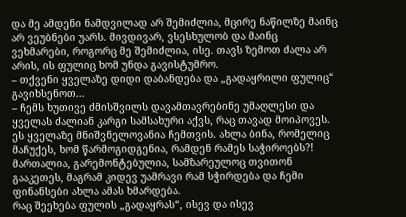და მე ამდენი ნამდვილად არ შემიძლია, მცირე ნაწილზე მაინც არ ვეუბნები უარს. მივდივარ, ვსესხულობ და მაინც ვეხმარები, როგორც მე შემიძლია, ისე. თავს ზემოთ ძალა არ არის, ის ფულიც ხომ უნდა გავისტუმრო.
– თქვენი ყველაზე დიდი დაბანდება და „გადაყრილი ფულიც“ გავიხსენოთ...
– ჩემს ხუთივე ძმისშვილს დავამთავრებინე უმაღლესი და ყველას ძალიან კარგი სამსახური აქვს, რაც თავად მოიპოვეს. ეს ყველაზე მნიშვნელოვანია ჩემთვის. ახლა ბინა, რომელიც მაჩუქეს, ხომ წარმოგიდგენია, რამდენ რამეს საჭიროებს?! მართალია, გარემონტებულია, სამზარეულოც თვითონ გააკეთეს, მაგრამ კიდევ უამრავი რამ სჭირდება და ჩემი ფინანსები ახლა ამას ხმარდება.
რაც შეეხება ფულის „გადაყრას“, ისევ და ისევ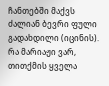ჩანთებში მაქვს ძალიან ბევრი ფული გადახდილი (იცინის). რა მარიაჟი ვარ, თითქმის ყველა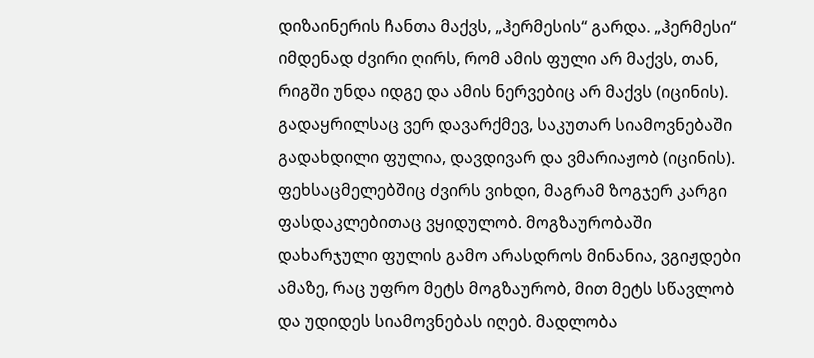დიზაინერის ჩანთა მაქვს, „ჰერმესის“ გარდა. „ჰერმესი“ იმდენად ძვირი ღირს, რომ ამის ფული არ მაქვს, თან, რიგში უნდა იდგე და ამის ნერვებიც არ მაქვს (იცინის). გადაყრილსაც ვერ დავარქმევ, საკუთარ სიამოვნებაში გადახდილი ფულია, დავდივარ და ვმარიაჟობ (იცინის). ფეხსაცმელებშიც ძვირს ვიხდი, მაგრამ ზოგჯერ კარგი ფასდაკლებითაც ვყიდულობ. მოგზაურობაში დახარჯული ფულის გამო არასდროს მინანია, ვგიჟდები ამაზე, რაც უფრო მეტს მოგზაურობ, მით მეტს სწავლობ და უდიდეს სიამოვნებას იღებ. მადლობა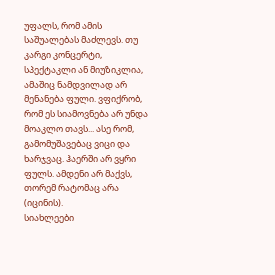უფალს, რომ ამის საშუალებას მაძლევს. თუ კარგი კონცერტი, სპექტაკლი ან მიუზიკლია, ამაშიც ნამდვილად არ მენანება ფული. ვფიქრობ, რომ ეს სიამოვნება არ უნდა მოაკლო თავს... ასე რომ, გამომუშავებაც ვიცი და ხარჯვაც. ჰაერში არ ვყრი ფულს. ამდენი არ მაქვს, თორემ რატომაც არა (იცინის).
სიახლეები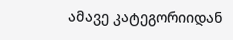ამავე კატეგორიიდან